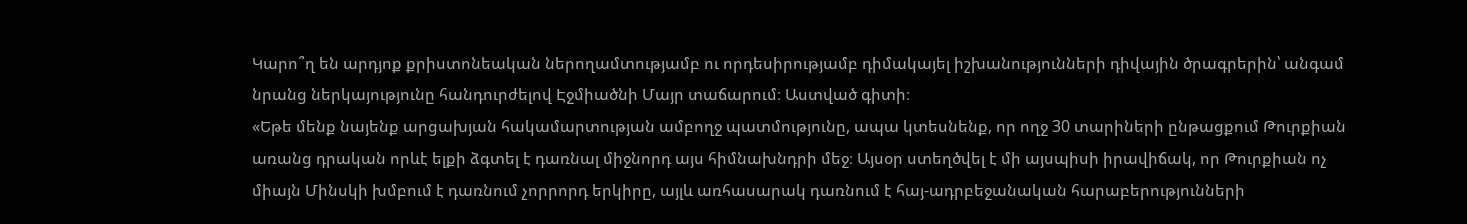Կարո՞ղ են արդյոք քրիստոնեական ներողամտությամբ ու որդեսիրությամբ դիմակայել իշխանությունների դիվային ծրագրերին՝ անգամ նրանց ներկայությունը հանդուրժելով Էջմիածնի Մայր տաճարում։ Աստված գիտի։
«Եթե մենք նայենք արցախյան հակամարտության ամբողջ պատմությունը, ապա կտեսնենք, որ ողջ 30 տարիների ընթացքում Թուրքիան առանց դրական որևէ ելքի ձգտել է դառնալ միջնորդ այս հիմնախնդրի մեջ։ Այսօր ստեղծվել է մի այսպիսի իրավիճակ, որ Թուրքիան ոչ միայն Մինսկի խմբում է դառնում չորրորդ երկիրը, այլև առհասարակ դառնում է հայ-ադրբեջանական հարաբերությունների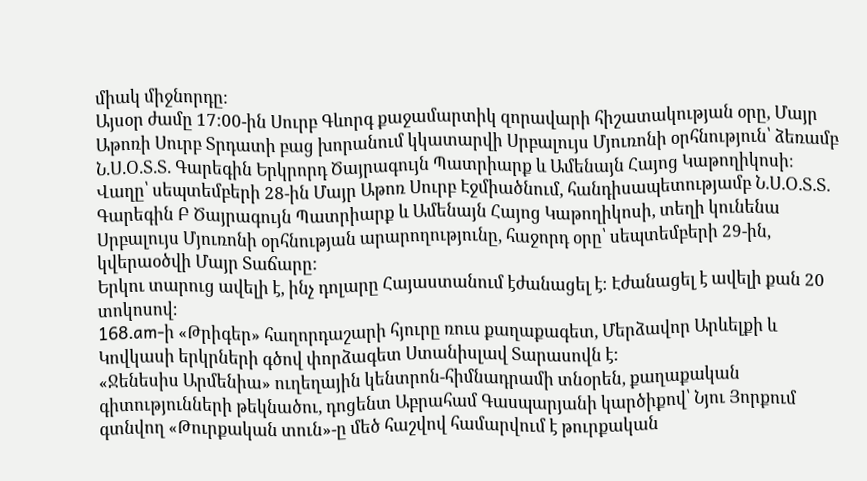միակ միջնորդը։
Այսօր ժամը 17:00-ին Սուրբ Գևորգ քաջամարտիկ զորավարի հիշատակության օրը, Մայր Աթոռի Սուրբ Տրդատի բաց խորանում կկատարվի Սրբալույս Մյուռոնի օրհնություն՝ ձեռամբ Ն.Ս.Օ.Տ.Տ. Գարեգին Երկրորդ Ծայրագույն Պատրիարք և Ամենայն Հայոց Կաթողիկոսի։
Վաղը՝ սեպտեմբերի 28-ին Մայր Աթոռ Սուրբ Էջմիածնում, հանդիսապետությամբ Ն.Ս.Օ.Տ.Տ. Գարեգին Բ Ծայրագույն Պատրիարք և Ամենայն Հայոց Կաթողիկոսի, տեղի կունենա Սրբալույս Մյուռոնի օրհնության արարողությունը, հաջորդ օրը՝ սեպտեմբերի 29-ին, կվերաօծվի Մայր Տաճարը:
Երկու տարուց ավելի է, ինչ դոլարը Հայաստանում էժանացել է։ Էժանացել է ավելի քան 20 տոկոսով։
168.am-ի «Թրիգեր» հաղորդաշարի հյուրը ռուս քաղաքագետ, Մերձավոր Արևելքի և Կովկասի երկրների գծով փորձագետ Ստանիսլավ Տարասովն է:
«Ջենեսիս Արմենիա» ուղեղային կենտրոն-հիմնադրամի տնօրեն, քաղաքական գիտությունների թեկնածու, դոցենտ Աբրահամ Գասպարյանի կարծիքով՝ Նյու Յորքում գտնվող «Թուրքական տուն»-ը մեծ հաշվով համարվում է թուրքական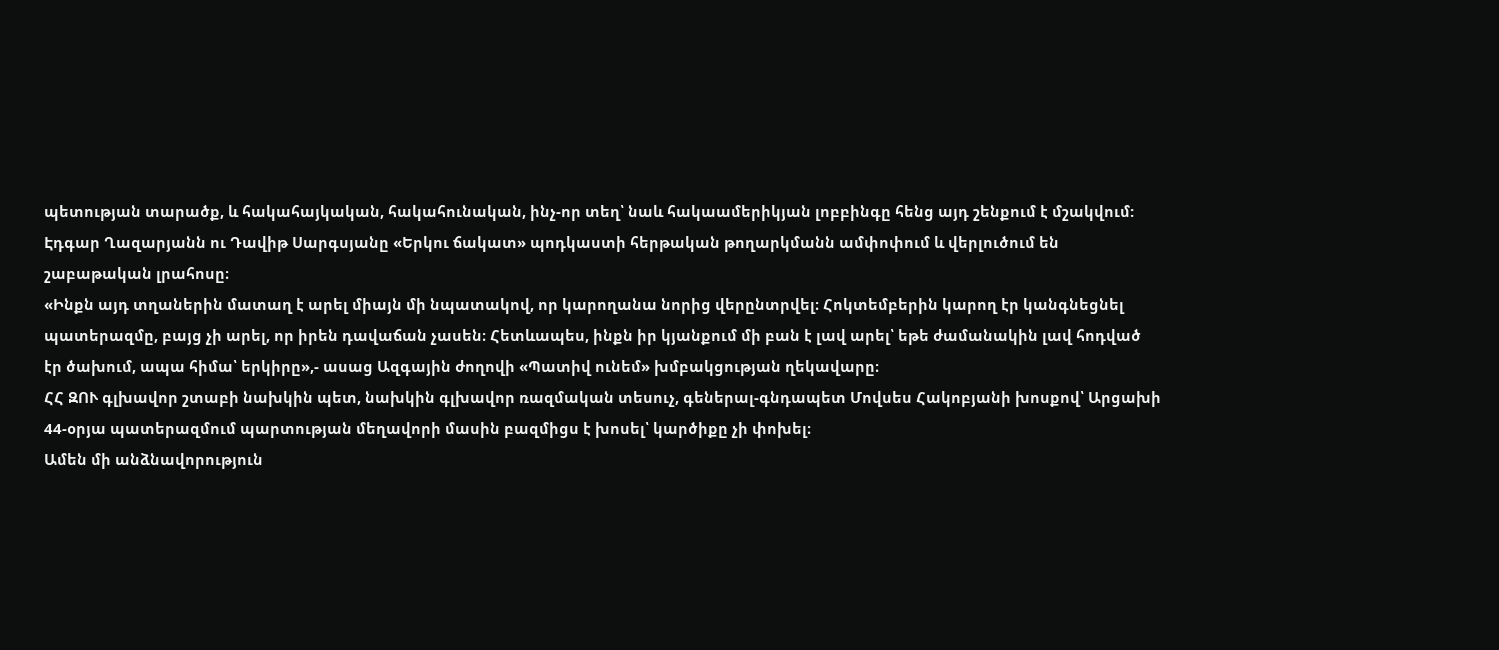պետության տարածք, և հակահայկական, հակահունական, ինչ-որ տեղ՝ նաև հակաամերիկյան լոբբինգը հենց այդ շենքում է մշակվում:
Էդգար Ղազարյանն ու Դավիթ Սարգսյանը «Երկու ճակատ» պոդկաստի հերթական թողարկմանն ամփոփում և վերլուծում են շաբաթական լրահոսը։
«Ինքն այդ տղաներին մատաղ է արել միայն մի նպատակով, որ կարողանա նորից վերընտրվել։ Հոկտեմբերին կարող էր կանգնեցնել պատերազմը, բայց չի արել, որ իրեն դավաճան չասեն։ Հետևապես, ինքն իր կյանքում մի բան է լավ արել՝ եթե ժամանակին լավ հոդված էր ծախում, ապա հիմա՝ երկիրը»,- ասաց Ազգային ժողովի «Պատիվ ունեմ» խմբակցության ղեկավարը։
ՀՀ ԶՈՒ գլխավոր շտաբի նախկին պետ, նախկին գլխավոր ռազմական տեսուչ, գեներալ-գնդապետ Մովսես Հակոբյանի խոսքով՝ Արցախի 44-օրյա պատերազմում պարտության մեղավորի մասին բազմիցս է խոսել՝ կարծիքը չի փոխել։
Ամեն մի անձնավորություն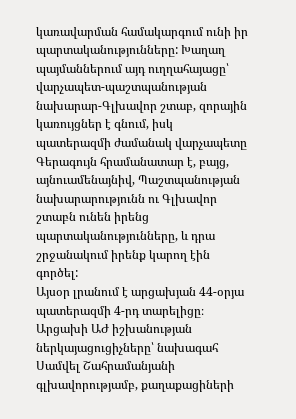կառավարման համակարգում ունի իր պարտականությունները: Խաղաղ պայմաններում այդ ուղղահայացը՝ վարչապետ-պաշտպանության նախարար-Գլխավոր շտաբ, զորային կառույցներ է գնում, իսկ պատերազմի ժամանակ վարչապետը Գերագույն հրամանատար է, բայց, այնուամենայնիվ, Պաշտպանության նախարարությունն ու Գլխավոր շտաբն ունեն իրենց պարտականությունները, և դրա շրջանակում իրենք կարող էին գործել:
Այսօր լրանում է արցախյան 44-օրյա պատերազմի 4-րդ տարելիցը։ Արցախի ԱԺ իշխանության ներկայացուցիչները՝ նախագահ Սամվել Շահրամանյանի գլխավորությամբ, քաղաքացիների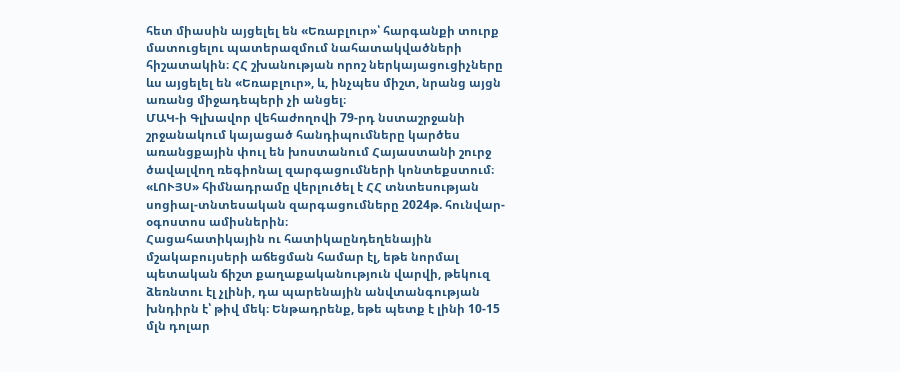հետ միասին այցելել են «Եռաբլուր»՝ հարգանքի տուրք մատուցելու պատերազմում նահատակվածների հիշատակին։ ՀՀ շխանության որոշ ներկայացուցիչները ևս այցելել են «Եռաբլուր», և, ինչպես միշտ, նրանց այցն առանց միջադեպերի չի անցել։
ՄԱԿ-ի Գլխավոր վեհաժողովի 79-րդ նստաշրջանի շրջանակում կայացած հանդիպումները կարծես առանցքային փուլ են խոստանում Հայաստանի շուրջ ծավալվող ռեգիոնալ զարգացումների կոնտեքստում։
«ԼՈՒՅՍ» հիմնադրամը վերլուծել է ՀՀ տնտեսության սոցիալ-տնտեսական զարգացումները 2024թ. հունվար-օգոստոս ամիսներին։
Հացահատիկային ու հատիկաընդեղենային մշակաբույսերի աճեցման համար էլ, եթե նորմալ պետական ճիշտ քաղաքականություն վարվի, թեկուզ ձեռնտու էլ չլինի, դա պարենային անվտանգության խնդիրն է՝ թիվ մեկ։ Ենթադրենք, եթե պետք է լինի 10-15 մլն դոլար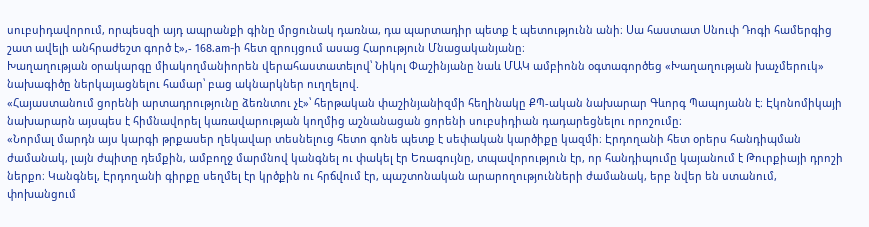սուբսիդավորում, որպեսզի այդ ապրանքի գինը մրցունակ դառնա, դա պարտադիր պետք է պետությունն անի։ Սա հաստատ Սնուփ Դոգի համերգից շատ ավելի անհրաժեշտ գործ է»,- 168.am-ի հետ զրույցում ասաց Հարություն Մնացականյանը։
Խաղաղության օրակարգը միակողմանիորեն վերահաստատելով՝ Նիկոլ Փաշինյանը նաև ՄԱԿ ամբիոնն օգտագործեց «Խաղաղության խաչմերուկ» նախագիծը ներկայացնելու համար՝ բաց ակնարկներ ուղղելով.
«Հայաստանում ցորենի արտադրությունը ձեռնտու չէ»՝ հերթական փաշինյանիզմի հեղինակը ՔՊ-ական նախարար Գևորգ Պապոյանն է։ Էկոնոմիկայի նախարարն այսպես է հիմնավորել կառավարության կողմից աշնանացան ցորենի սուբսիդիան դադարեցնելու որոշումը։
«Նորմալ մարդն այս կարգի թրքասեր ղեկավար տեսնելուց հետո գոնե պետք է սեփական կարծիքը կազմի։ Էրդողանի հետ օրերս հանդիպման ժամանակ, լայն ժպիտը դեմքին, ամբողջ մարմնով կանգնել ու փակել էր Եռագույնը, տպավորություն էր, որ հանդիպումը կայանում է Թուրքիայի դրոշի ներքո։ Կանգնել, Էրդողանի գիրքը սեղմել էր կրծքին ու հրճվում էր, պաշտոնական արարողությունների ժամանակ, երբ նվեր են ստանում, փոխանցում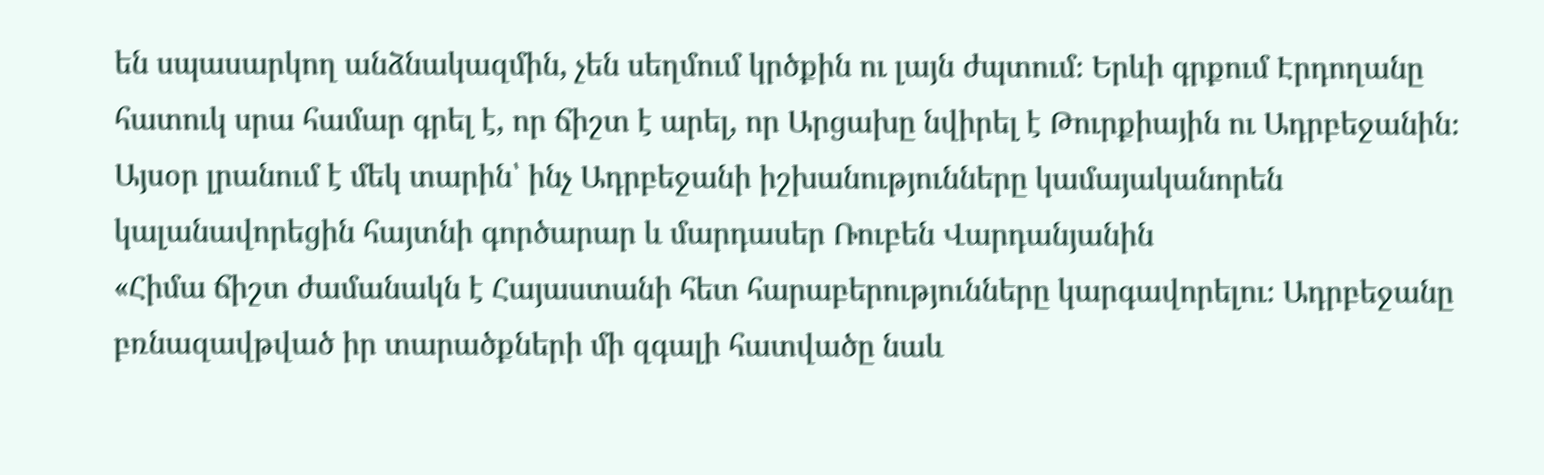են սպասարկող անձնակազմին, չեն սեղմում կրծքին ու լայն ժպտում։ Երևի գրքում Էրդողանը հատուկ սրա համար գրել է, որ ճիշտ է արել, որ Արցախը նվիրել է Թուրքիային ու Ադրբեջանին։
Այսօր լրանում է մեկ տարին՝ ինչ Ադրբեջանի իշխանությունները կամայականորեն կալանավորեցին հայտնի գործարար և մարդասեր Ռուբեն Վարդանյանին
«Հիմա ճիշտ ժամանակն է Հայաստանի հետ հարաբերությունները կարգավորելու։ Ադրբեջանը բռնազավթված իր տարածքների մի զգալի հատվածը նաև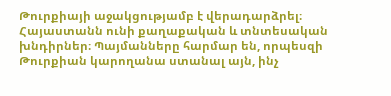Թուրքիայի աջակցությամբ է վերադարձրել։ Հայաստանն ունի քաղաքական և տնտեսական խնդիրներ։ Պայմանները հարմար են, որպեսզի Թուրքիան կարողանա ստանալ այն, ինչ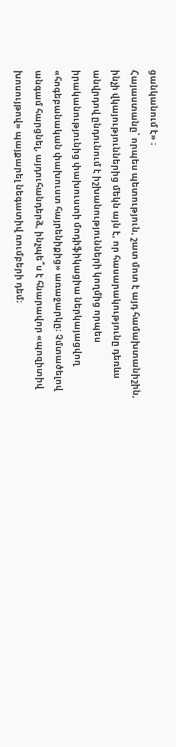ցանկանում է» ։
Հայաստանը՝ որպես պետություն, շատ մոտ է այդ համախտանիշին, ինչի վկայություններից մեկն այն է, որ հասարակությունը դեռևս անվրդով ընդունում է իշխանությունների կողմից որպես իրականությունից փախուստի մոդիֆիկացիա ներկայացվող «հոգեբանական փախուստ հայրենիքից» առաջարկը։ Չմտածելով անգամ հարցնել, այդուհանդերձ, ինչպե՞ս է հնարավոր «պոզիտիվ խոսույթով» պայքարել նեգատիվ ռումբերի դեմ։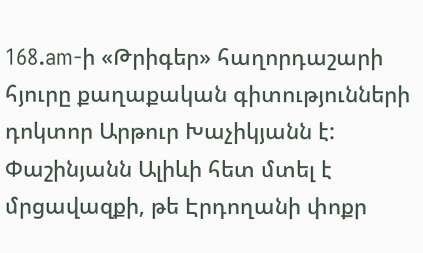168.am-ի «Թրիգեր» հաղորդաշարի հյուրը քաղաքական գիտությունների դոկտոր Արթուր Խաչիկյանն է:
Փաշինյանն Ալիևի հետ մտել է մրցավազքի, թե Էրդողանի փոքր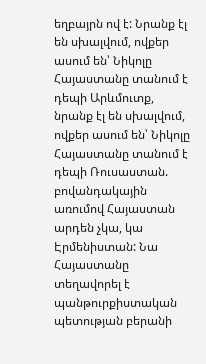եղբայրն ով է: Նրանք էլ են սխալվում, ովքեր ասում են՝ Նիկոլը Հայաստանը տանում է դեպի Արևմուտք, նրանք էլ են սխալվում, ովքեր ասում են՝ Նիկոլը Հայաստանը տանում է դեպի Ռուսաստան. բովանդակային առումով Հայաստան արդեն չկա, կա Էրմենիստան: Նա Հայաստանը տեղավորել է պանթուրքիստական պետության բերանի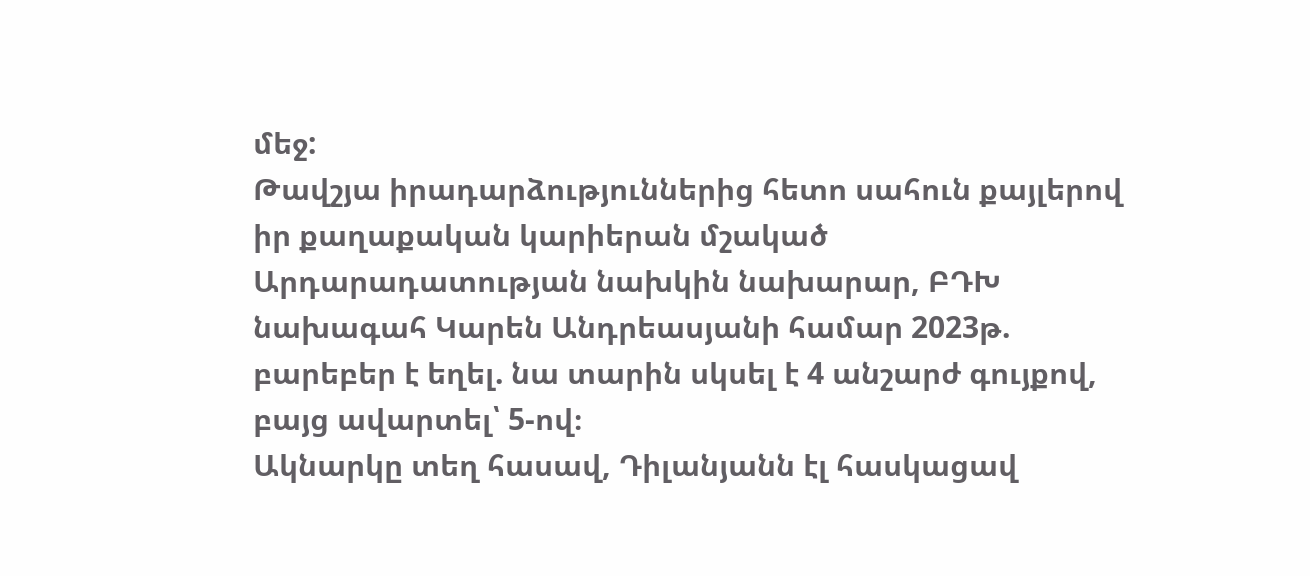մեջ:
Թավշյա իրադարձություններից հետո սահուն քայլերով իր քաղաքական կարիերան մշակած Արդարադատության նախկին նախարար, ԲԴԽ նախագահ Կարեն Անդրեասյանի համար 2023թ. բարեբեր է եղել. նա տարին սկսել է 4 անշարժ գույքով, բայց ավարտել՝ 5-ով։
Ակնարկը տեղ հասավ, Դիլանյանն էլ հասկացավ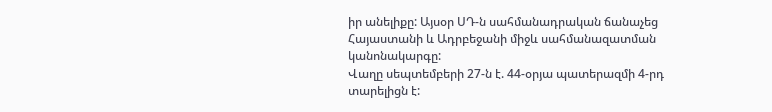իր անելիքը: Այսօր ՍԴ-ն սահմանադրական ճանաչեց Հայաստանի և Ադրբեջանի միջև սահմանազատման կանոնակարգը:
Վաղը սեպտեմբերի 27-ն է. 44-օրյա պատերազմի 4-րդ տարելիցն է: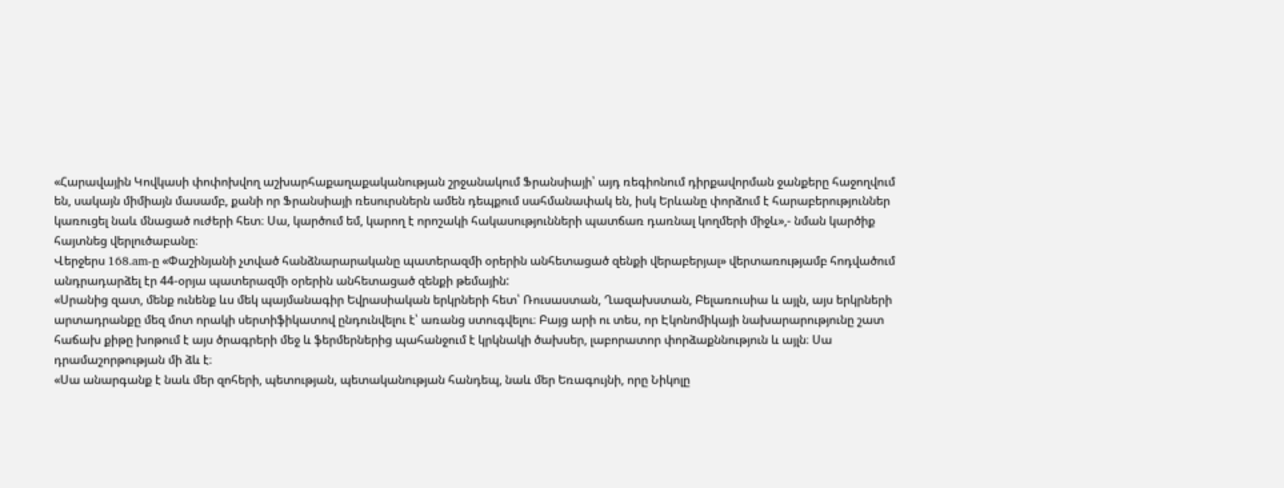«Հարավային Կովկասի փոփոխվող աշխարհաքաղաքականության շրջանակում Ֆրանսիայի՝ այդ ռեգիոնում դիրքավորման ջանքերը հաջողվում են, սակայն միմիայն մասամբ, քանի որ Ֆրանսիայի ռեսուրսներն ամեն դեպքում սահմանափակ են, իսկ Երևանը փորձում է հարաբերություններ կառուցել նաև մնացած ուժերի հետ։ Սա, կարծում եմ, կարող է որոշակի հակասությունների պատճառ դառնալ կողմերի միջև»,- նման կարծիք հայտնեց վերլուծաբանը։
Վերջերս 168.am-ը «Փաշինյանի չտված հանձնարարականը պատերազմի օրերին անհետացած զենքի վերաբերյալ» վերտառությամբ հոդվածում անդրադարձել էր 44-օրյա պատերազմի օրերին անհետացած զենքի թեմային:
«Սրանից զատ, մենք ունենք ևս մեկ պայմանագիր Եվրասիական երկրների հետ՝ Ռուսաստան, Ղազախստան, Բելառուսիա և այլն, այս երկրների արտադրանքը մեզ մոտ որակի սերտիֆիկատով ընդունվելու է՝ առանց ստուգվելու։ Բայց արի ու տես, որ Էկոնոմիկայի նախարարությունը շատ հաճախ քիթը խոթում է այս ծրագրերի մեջ և ֆերմերներից պահանջում է կրկնակի ծախսեր, լաբորատոր փորձաքննություն և այլն։ Սա դրամաշորթության մի ձև է։
«Սա անարգանք է նաև մեր զոհերի, պետության, պետականության հանդեպ, նաև մեր Եռագույնի, որը Նիկոլը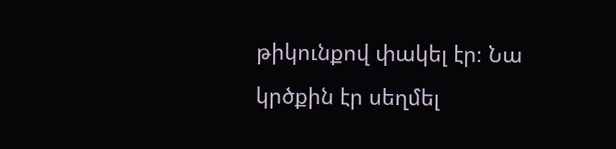թիկունքով փակել էր։ Նա կրծքին էր սեղմել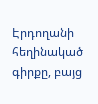Էրդողանի հեղինակած գիրքը, բայց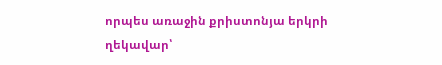որպես առաջին քրիստոնյա երկրի ղեկավար՝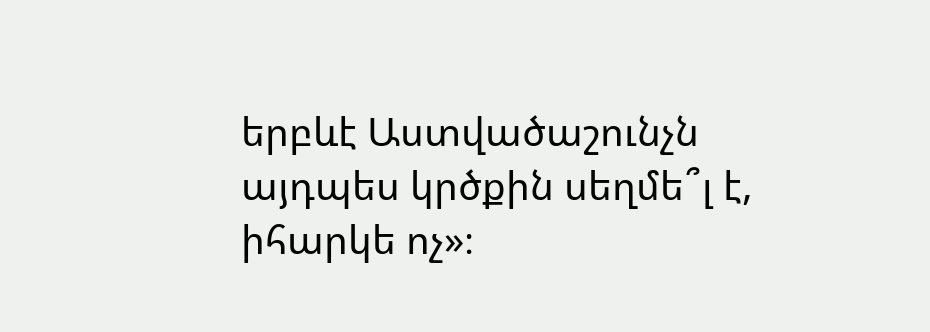երբևէ Աստվածաշունչն այդպես կրծքին սեղմե՞լ է, իհարկե ոչ»։